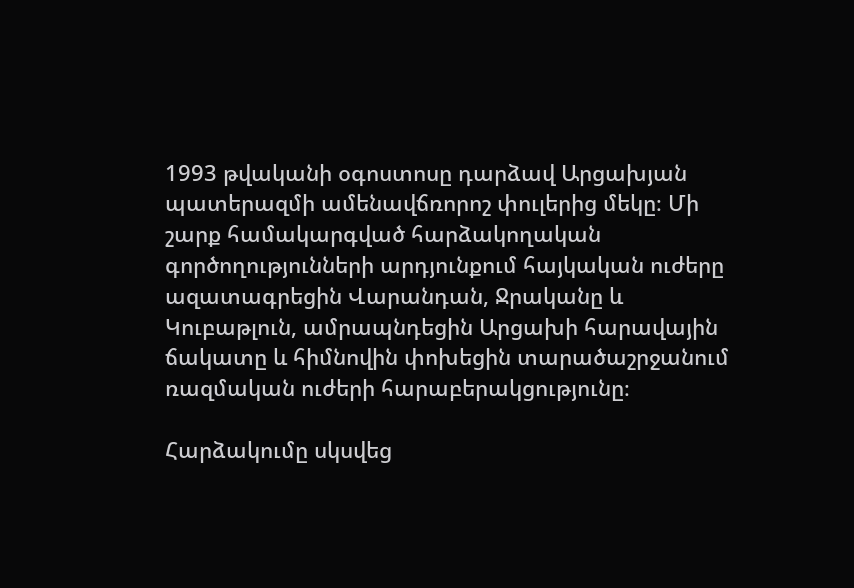1993 թվականի օգոստոսը դարձավ Արցախյան պատերազմի ամենավճռորոշ փուլերից մեկը։ Մի շարք համակարգված հարձակողական գործողությունների արդյունքում հայկական ուժերը ազատագրեցին Վարանդան, Ջրականը և Կուբաթլուն, ամրապնդեցին Արցախի հարավային ճակատը և հիմնովին փոխեցին տարածաշրջանում ռազմական ուժերի հարաբերակցությունը։

Հարձակումը սկսվեց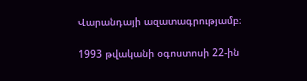Վարանդայի ազատագրությամբ։

1993 թվականի օգոստոսի 22-ին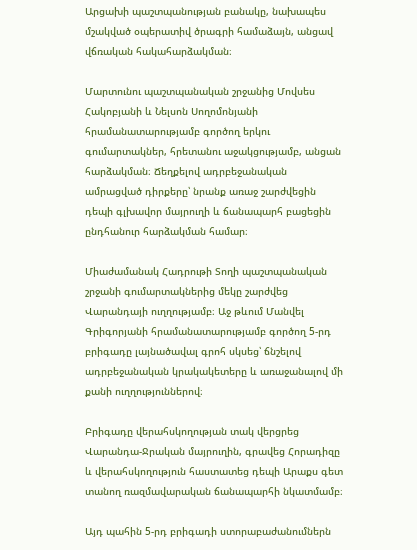Արցախի պաշտպանության բանակը, նախապես մշակված օպերատիվ ծրագրի համաձայն, անցավ վճռական հակահարձակման։

Մարտունու պաշտպանական շրջանից Մովսես Հակոբյանի և Նելսոն Սողոմոնյանի հրամանատարությամբ գործող երկու գումարտակներ, հրետանու աջակցությամբ, անցան հարձակման։ Ճեղքելով ադրբեջանական ամրացված դիրքերը՝ նրանք առաջ շարժվեցին դեպի գլխավոր մայրուղի և ճանապարհ բացեցին ընդհանուր հարձակման համար։

Միաժամանակ Հադրութի Տողի պաշտպանական շրջանի գումարտակներից մեկը շարժվեց Վարանդայի ուղղությամբ։ Աջ թևում Մանվել Գրիգորյանի հրամանատարությամբ գործող 5-րդ բրիգադը լայնածավալ գրոհ սկսեց՝ ճնշելով ադրբեջանական կրակակետերը և առաջանալով մի քանի ուղղություններով։

Բրիգադը վերահսկողության տակ վերցրեց Վարանդա-Ջրական մայրուղին, գրավեց Հորադիզը և վերահսկողություն հաստատեց դեպի Արաքս գետ տանող ռազմավարական ճանապարհի նկատմամբ։

Այդ պահին 5-րդ բրիգադի ստորաբաժանումներն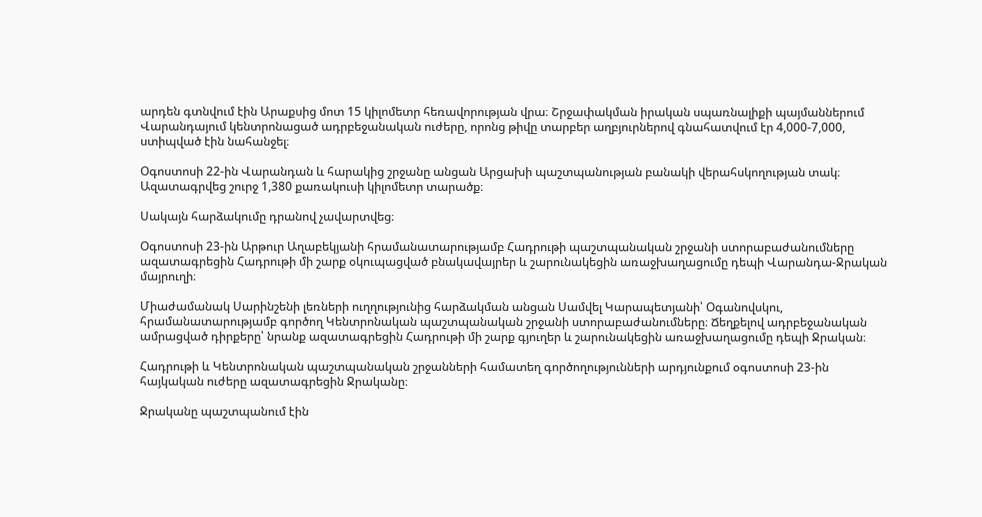արդեն գտնվում էին Արաքսից մոտ 15 կիլոմետր հեռավորության վրա։ Շրջափակման իրական սպառնալիքի պայմաններում Վարանդայում կենտրոնացած ադրբեջանական ուժերը, որոնց թիվը տարբեր աղբյուրներով գնահատվում էր 4,000-7,000, ստիպված էին նահանջել։

Օգոստոսի 22-ին Վարանդան և հարակից շրջանը անցան Արցախի պաշտպանության բանակի վերահսկողության տակ։ Ազատագրվեց շուրջ 1,380 քառակուսի կիլոմետր տարածք։

Սակայն հարձակումը դրանով չավարտվեց։

Օգոստոսի 23-ին Արթուր Աղաբեկյանի հրամանատարությամբ Հադրութի պաշտպանական շրջանի ստորաբաժանումները ազատագրեցին Հադրութի մի շարք օկուպացված բնակավայրեր և շարունակեցին առաջխաղացումը դեպի Վարանդա-Ջրական մայրուղի։

Միաժամանակ Սարինշենի լեռների ուղղությունից հարձակման անցան Սամվել Կարապետյանի՝ Օգանովսկու, հրամանատարությամբ գործող Կենտրոնական պաշտպանական շրջանի ստորաբաժանումները։ Ճեղքելով ադրբեջանական ամրացված դիրքերը՝ նրանք ազատագրեցին Հադրութի մի շարք գյուղեր և շարունակեցին առաջխաղացումը դեպի Ջրական։

Հադրութի և Կենտրոնական պաշտպանական շրջանների համատեղ գործողությունների արդյունքում օգոստոսի 23-ին հայկական ուժերը ազատագրեցին Ջրականը։

Ջրականը պաշտպանում էին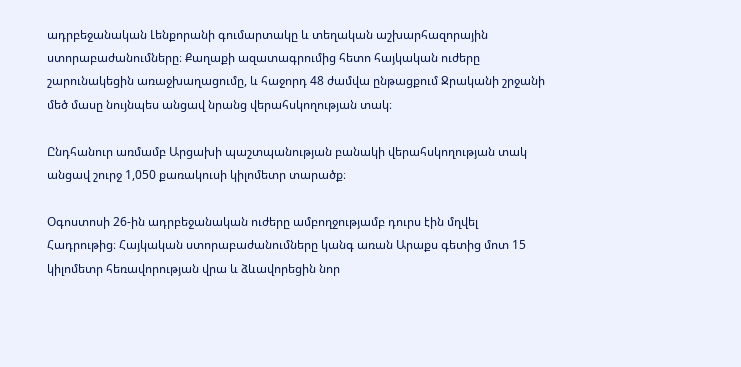ադրբեջանական Լենքորանի գումարտակը և տեղական աշխարհազորային ստորաբաժանումները։ Քաղաքի ազատագրումից հետո հայկական ուժերը շարունակեցին առաջխաղացումը, և հաջորդ 48 ժամվա ընթացքում Ջրականի շրջանի մեծ մասը նույնպես անցավ նրանց վերահսկողության տակ։

Ընդհանուր առմամբ Արցախի պաշտպանության բանակի վերահսկողության տակ անցավ շուրջ 1,050 քառակուսի կիլոմետր տարածք։

Օգոստոսի 26-ին ադրբեջանական ուժերը ամբողջությամբ դուրս էին մղվել Հադրութից։ Հայկական ստորաբաժանումները կանգ առան Արաքս գետից մոտ 15 կիլոմետր հեռավորության վրա և ձևավորեցին նոր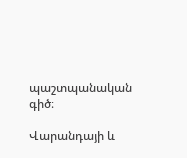պաշտպանական գիծ։

Վարանդայի և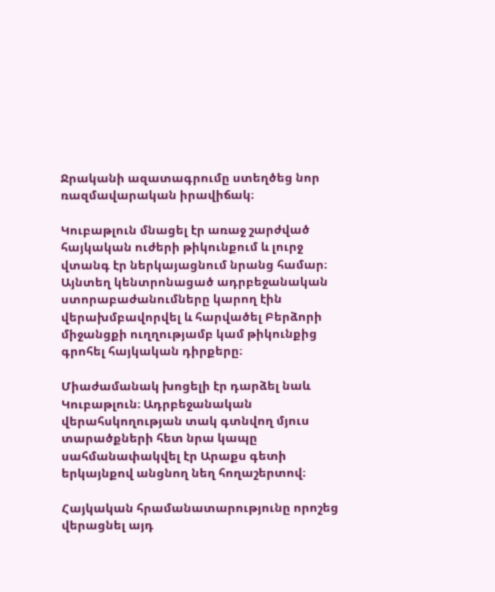Ջրականի ազատագրումը ստեղծեց նոր ռազմավարական իրավիճակ։

Կուբաթլուն մնացել էր առաջ շարժված հայկական ուժերի թիկունքում և լուրջ վտանգ էր ներկայացնում նրանց համար։ Այնտեղ կենտրոնացած ադրբեջանական ստորաբաժանումները կարող էին վերախմբավորվել և հարվածել Բերձորի միջանցքի ուղղությամբ կամ թիկունքից գրոհել հայկական դիրքերը։

Միաժամանակ խոցելի էր դարձել նաև Կուբաթլուն։ Ադրբեջանական վերահսկողության տակ գտնվող մյուս տարածքների հետ նրա կապը սահմանափակվել էր Արաքս գետի երկայնքով անցնող նեղ հողաշերտով։

Հայկական հրամանատարությունը որոշեց վերացնել այդ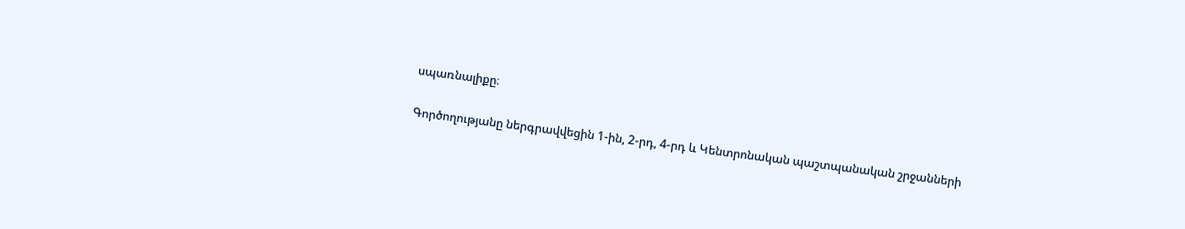սպառնալիքը։

Գործողությանը ներգրավվեցին 1-ին, 2-րդ, 4-րդ և Կենտրոնական պաշտպանական շրջանների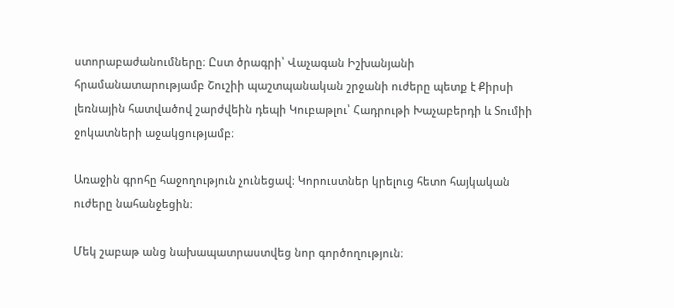ստորաբաժանումները։ Ըստ ծրագրի՝ Վաչագան Իշխանյանի հրամանատարությամբ Շուշիի պաշտպանական շրջանի ուժերը պետք է Քիրսի լեռնային հատվածով շարժվեին դեպի Կուբաթլու՝ Հադրութի Խաչաբերդի և Տումիի ջոկատների աջակցությամբ։

Առաջին գրոհը հաջողություն չունեցավ։ Կորուստներ կրելուց հետո հայկական ուժերը նահանջեցին։

Մեկ շաբաթ անց նախապատրաստվեց նոր գործողություն։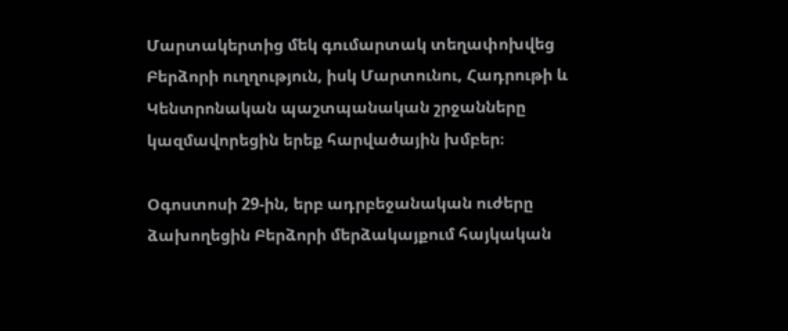Մարտակերտից մեկ գումարտակ տեղափոխվեց Բերձորի ուղղություն, իսկ Մարտունու, Հադրութի և Կենտրոնական պաշտպանական շրջանները կազմավորեցին երեք հարվածային խմբեր։

Օգոստոսի 29-ին, երբ ադրբեջանական ուժերը ձախողեցին Բերձորի մերձակայքում հայկական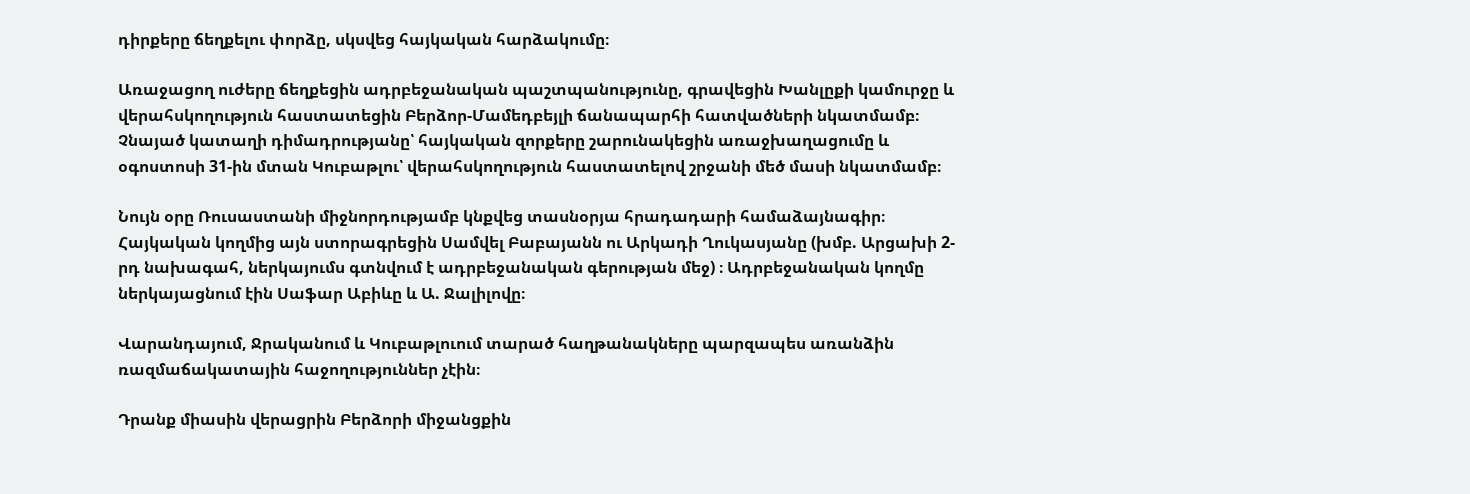դիրքերը ճեղքելու փորձը, սկսվեց հայկական հարձակումը։

Առաջացող ուժերը ճեղքեցին ադրբեջանական պաշտպանությունը, գրավեցին Խանլըքի կամուրջը և վերահսկողություն հաստատեցին Բերձոր-Մամեդբեյլի ճանապարհի հատվածների նկատմամբ։ Չնայած կատաղի դիմադրությանը՝ հայկական զորքերը շարունակեցին առաջխաղացումը և օգոստոսի 31-ին մտան Կուբաթլու՝ վերահսկողություն հաստատելով շրջանի մեծ մասի նկատմամբ։

Նույն օրը Ռուսաստանի միջնորդությամբ կնքվեց տասնօրյա հրադադարի համաձայնագիր։ Հայկական կողմից այն ստորագրեցին Սամվել Բաբայանն ու Արկադի Ղուկասյանը (խմբ. Արցախի 2-րդ նախագահ, ներկայումս գտնվում է ադրբեջանական գերության մեջ) ։ Ադրբեջանական կողմը ներկայացնում էին Սաֆար Աբիևը և Ա. Ջալիլովը։

Վարանդայում, Ջրականում և Կուբաթլուում տարած հաղթանակները պարզապես առանձին ռազմաճակատային հաջողություններ չէին։

Դրանք միասին վերացրին Բերձորի միջանցքին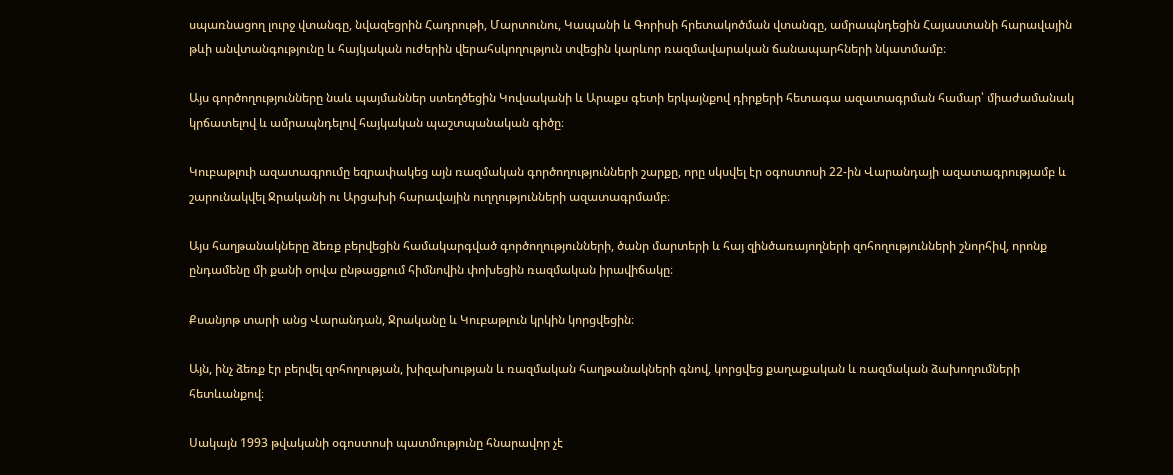սպառնացող լուրջ վտանգը, նվազեցրին Հադրութի, Մարտունու, Կապանի և Գորիսի հրետակոծման վտանգը, ամրապնդեցին Հայաստանի հարավային թևի անվտանգությունը և հայկական ուժերին վերահսկողություն տվեցին կարևոր ռազմավարական ճանապարհների նկատմամբ։

Այս գործողությունները նաև պայմաններ ստեղծեցին Կովսականի և Արաքս գետի երկայնքով դիրքերի հետագա ազատագրման համար՝ միաժամանակ կրճատելով և ամրապնդելով հայկական պաշտպանական գիծը։

Կուբաթլուի ազատագրումը եզրափակեց այն ռազմական գործողությունների շարքը, որը սկսվել էր օգոստոսի 22-ին Վարանդայի ազատագրությամբ և շարունակվել Ջրականի ու Արցախի հարավային ուղղությունների ազատագրմամբ։

Այս հաղթանակները ձեռք բերվեցին համակարգված գործողությունների, ծանր մարտերի և հայ զինծառայողների զոհողությունների շնորհիվ, որոնք ընդամենը մի քանի օրվա ընթացքում հիմնովին փոխեցին ռազմական իրավիճակը։

Քսանյոթ տարի անց Վարանդան, Ջրականը և Կուբաթլուն կրկին կորցվեցին։

Այն, ինչ ձեռք էր բերվել զոհողության, խիզախության և ռազմական հաղթանակների գնով, կորցվեց քաղաքական և ռազմական ձախողումների հետևանքով։

Սակայն 1993 թվականի օգոստոսի պատմությունը հնարավոր չէ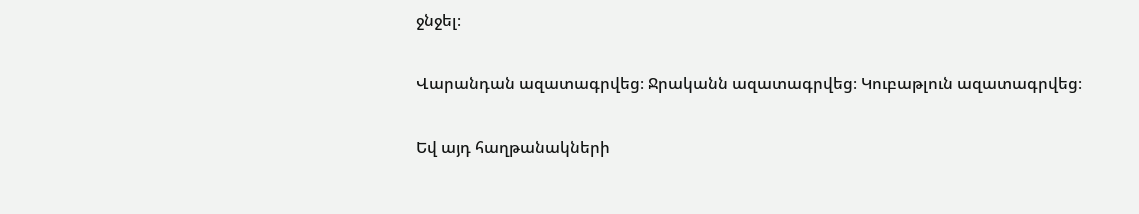ջնջել։

Վարանդան ազատագրվեց։ Ջրականն ազատագրվեց։ Կուբաթլուն ազատագրվեց։

Եվ այդ հաղթանակների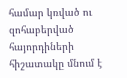համար կռված ու զոհաբերված հայորդիների հիշատակը մնում է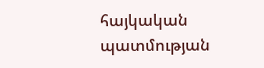հայկական պատմության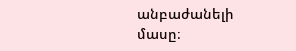անբաժանելի մասը։